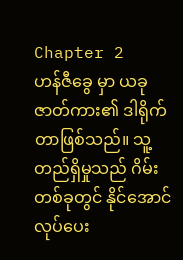Chapter 2
ဟန်ဇီခွေ မှာ ယခုဇာတ်ကား၏ ဒါရိုက်တာဖြစ်သည်။ သူ့တည်ရှိမှုသည် ဂိမ်းတစ်ခုတွင် နိုင်အောင် လုပ်ပေး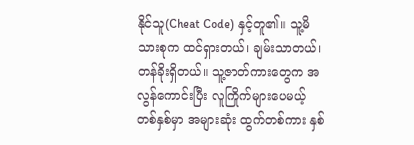နိုင်သူ(Cheat Code) နှင့်တူ၏။ သူ့မိသားစုက ထင်ရှားတယ်၊ ချမ်းသာတယ်၊ တန်ခိုးရှိတယ်။ သူ့ဇာတ်ကားတွေက အလွန်ကောင်းပြီး လူကြိုက်များပေမယ့် တစ်နှစ်မှာ အများဆုံး ထွက်တစ်ကား နှစ်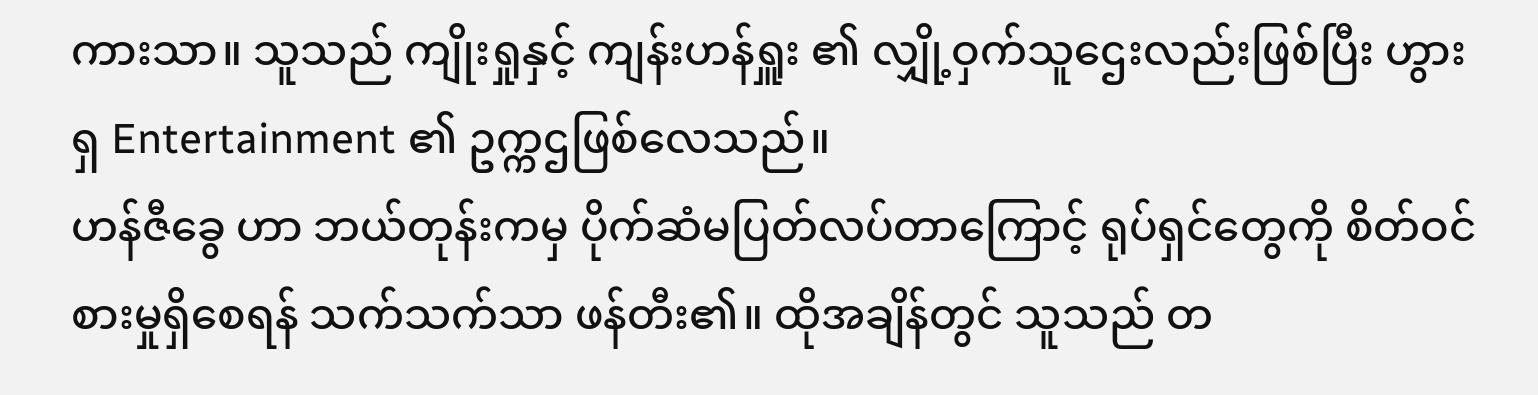ကားသာ။ သူသည် ကျိုးရှုနှင့် ကျန်းဟန်ရှူး ၏ လျှို့ဝှက်သူဌေးလည်းဖြစ်ပြီး ဟွားရှ Entertainment ၏ ဥက္ကဌဖြစ်လေသည်။
ဟန်ဇီခွေ ဟာ ဘယ်တုန်းကမှ ပိုက်ဆံမပြတ်လပ်တာကြောင့် ရုပ်ရှင်တွေကို စိတ်ဝင်စားမှုရှိစေရန် သက်သက်သာ ဖန်တီး၏။ ထိုအချိန်တွင် သူသည် တ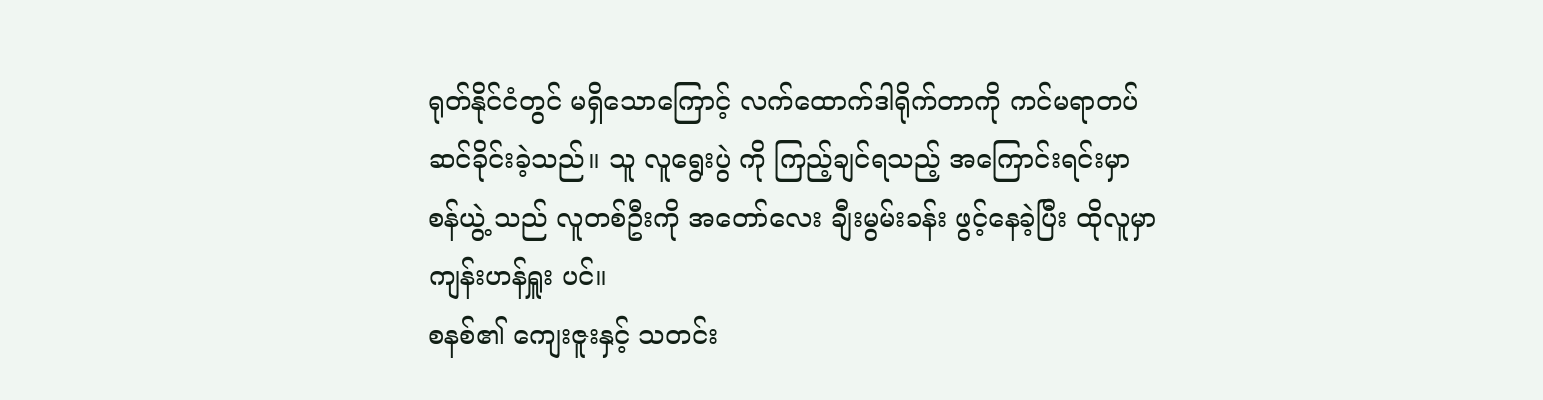ရုတ်နိုင်ငံတွင် မရှိသောကြောင့် လက်ထောက်ဒါရိုက်တာကို ကင်မရာတပ်ဆင်ခိုင်းခဲ့သည်။ သူ လူရွေးပွဲ ကို ကြည့်ချင်ရသည့် အကြောင်းရင်းမှာ စန်ယွဲ့ သည် လူတစ်ဦးကို အတော်လေး ချီးမွမ်းခန်း ဖွင့်နေခဲ့ပြီး ထိုလူမှာ ကျန်းဟန်ရှူး ပင်။
စနစ်၏ ကျေးဇူးနှင့် သတင်း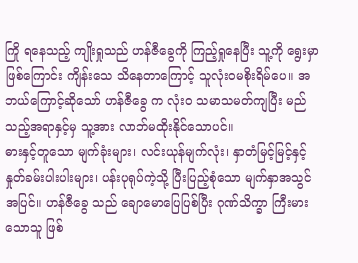ကြို ရနေသည့် ကျိုးရှုသည် ဟန်ဇီခွေကို ကြည့်ရှုနေပြီး သူ့ကို ရွေးမှာဖြစ်ကြောင်း ကျိန်းသေ သိနေတာကြောင့် သူလုံးဝမစိုးရိမ်ပေ။ အဘယ်ကြောင့်ဆိုသော် ဟန်ဇီခွေ က လုံးဝ သမာသမတ်ကျပြီး မည်သည့်အရာနှင့်မှ သူ့အား လာဘ်မထိုးနိုင်သောပင်။
ဓားနှင့်တူသော မျက်ခုံးများ၊ လင်းယုန်မျက်လုံး၊ နှာတံမြင့်မြင့်နှင့် နှုတ်ခမ်းပါးပါးများ၊ ပန်းပုရုပ်ကဲ့သို့ ပြီးပြည့်စုံသော မျက်နှာအသွင်အပြင်။ ဟန်ဇီခွေ သည် ချောမောပြေပြစ်ပြီး ဂုဏ်သိက္ခာ ကြီးမားသောသူ ဖြစ်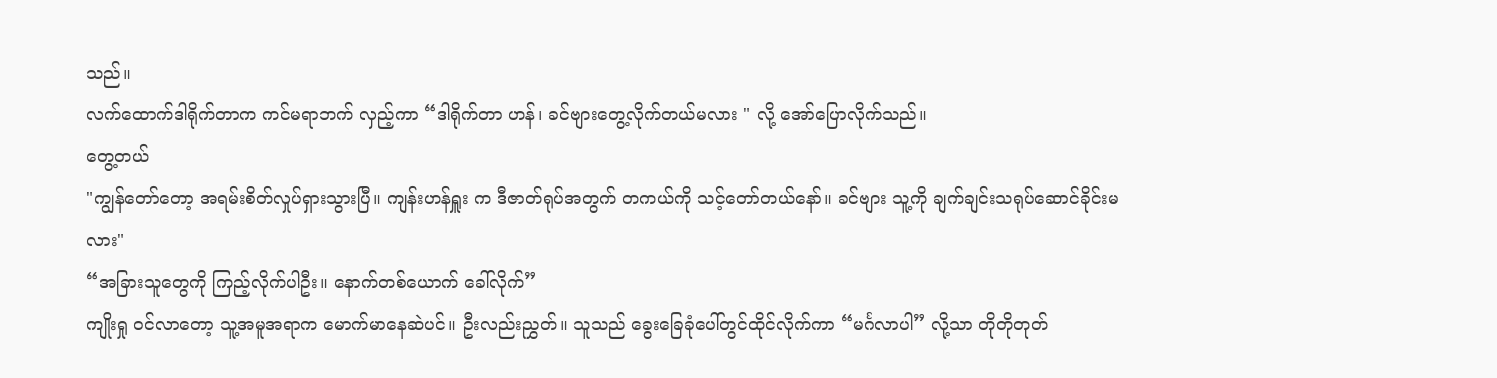သည်။
လက်ထောက်ဒါရိုက်တာက ကင်မရာဘက် လှည့်ကာ “ဒါရိုက်တာ ဟန်၊ ခင်ဗျားတွေ့လိုက်တယ်မလား " လို့ အော်ပြောလိုက်သည်။
တွေ့တယ်
"ကျွန်တော်တော့ အရမ်းစိတ်လှုပ်ရှားသွားပြီ။ ကျန်းဟန်ရှူး က ဒီဇာတ်ရုပ်အတွက် တကယ်ကို သင့်တော်တယ်နော်။ ခင်ဗျား သူ့ကို ချက်ချင်းသရုပ်ဆောင်ခိုင်းမလား"
“အခြားသူတွေကို ကြည့်လိုက်ပါဦး။ နောက်တစ်ယောက် ခေါ်လိုက်”
ကျိုးရှု ဝင်လာတော့ သူ့အမူအရာက မောက်မာနေဆဲပင်။ ဦးလည်းညွှတ်။ သူသည် ခွေးခြေခုံပေါ်တွင်ထိုင်လိုက်ကာ “မင်္ဂလာပါ” လို့သာ တိုတိုတုတ်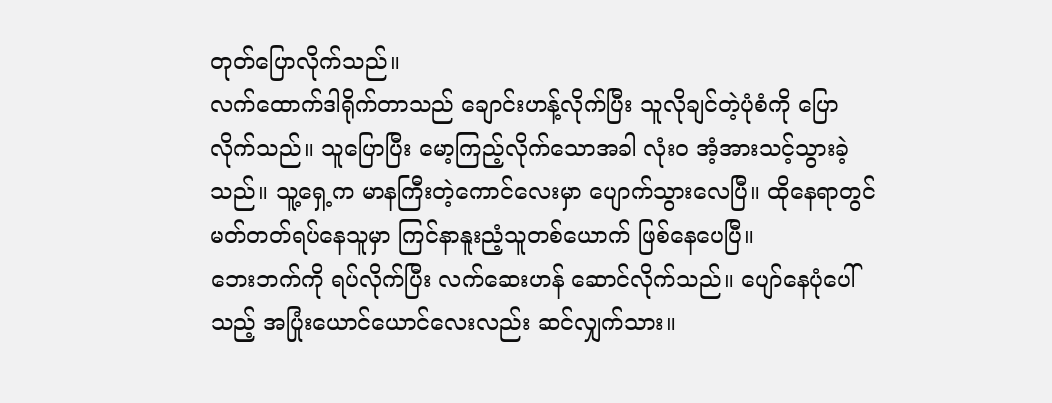တုတ်ပြောလိုက်သည်။
လက်ထောက်ဒါရိုက်တာသည် ချောင်းဟန့်လိုက်ပြီး သူလိုချင်တဲ့ပုံစံကို ပြောလိုက်သည်။ သူပြောပြီး မော့ကြည့်လိုက်သောအခါ လုံးဝ အံ့အားသင့်သွားခဲ့သည်။ သူ့ရှေ့က မာနကြီးတဲ့ကောင်လေးမှာ ပျောက်သွားလေပြီ။ ထိုနေရာတွင် မတ်တတ်ရပ်နေသူမှာ ကြင်နာနူးညံ့သူတစ်ယောက် ဖြစ်နေပေပြီ။
ဘေးဘက်ကို ရပ်လိုက်ပြီး လက်ဆေးဟန် ဆောင်လိုက်သည်။ ပျော်နေပုံပေါ်သည့် အပြုံးယောင်ယောင်လေးလည်း ဆင်လျှက်သား။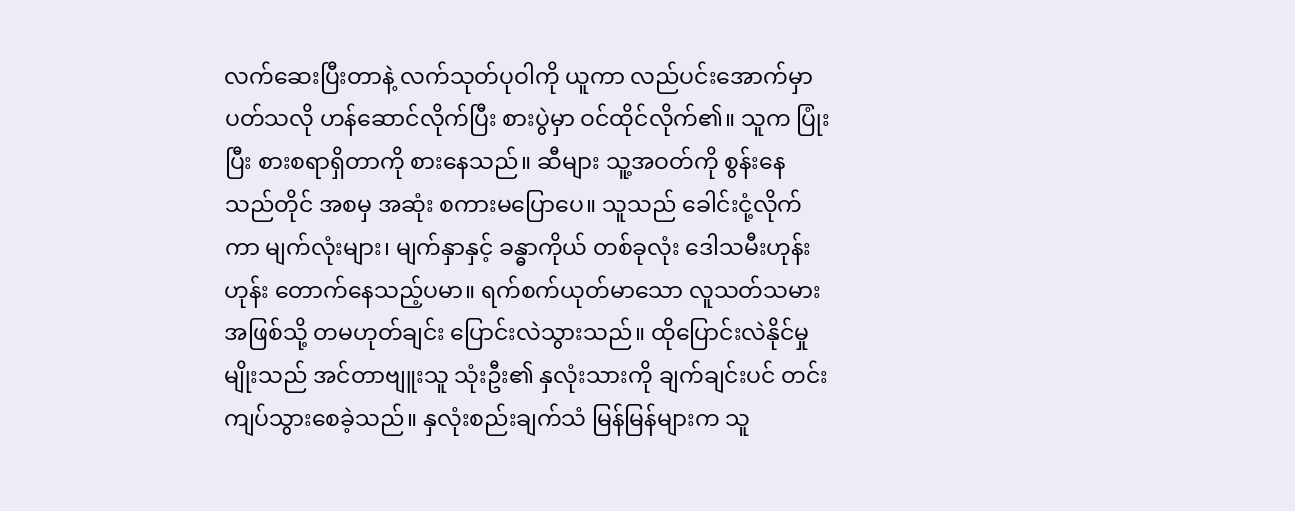လက်ဆေးပြီးတာနဲ့ လက်သုတ်ပုဝါကို ယူကာ လည်ပင်းအောက်မှာ ပတ်သလို ဟန်ဆောင်လိုက်ပြီး စားပွဲမှာ ဝင်ထိုင်လိုက်၏။ သူက ပြုံးပြီး စားစရာရှိတာကို စားနေသည်။ ဆီများ သူ့အဝတ်ကို စွန်းနေသည်တိုင် အစမှ အဆုံး စကားမပြောပေ။ သူသည် ခေါင်းငုံ့လိုက်ကာ မျက်လုံးများ၊ မျက်နှာနှင့် ခန္ဓာကိုယ် တစ်ခုလုံး ဒေါသမီးဟုန်းဟုန်း တောက်နေသည့်ပမာ။ ရက်စက်ယုတ်မာသော လူသတ်သမားအဖြစ်သို့ တမဟုတ်ချင်း ပြောင်းလဲသွားသည်။ ထိုပြောင်းလဲနိုင်မှုမျိုးသည် အင်တာဗျူးသူ သုံးဦး၏ နှလုံးသားကို ချက်ချင်းပင် တင်းကျပ်သွားစေခဲ့သည်။ နှလုံးစည်းချက်သံ မြန်မြန်များက သူ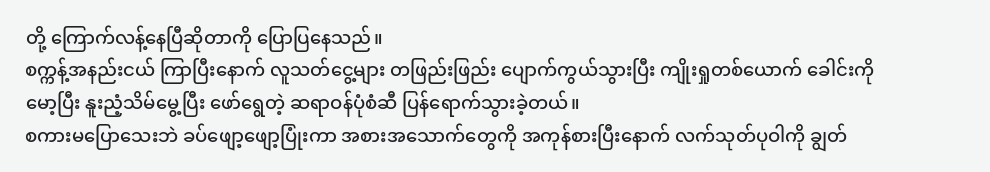တို့ ကြောက်လန့်နေပြီဆိုတာကို ပြောပြနေသည်။
စက္ကန့်အနည်းငယ် ကြာပြီးနောက် လူသတ်ငွေ့များ တဖြည်းဖြည်း ပျောက်ကွယ်သွားပြီး ကျိုးရှုတစ်ယောက် ခေါင်းကိုမော့ပြီး နူးညံ့သိမ်မွေ့ပြီး ဖော်ရွေတဲ့ ဆရာဝန်ပုံစံဆီ ပြန်ရောက်သွားခဲ့တယ်။
စကားမပြောသေးဘဲ ခပ်ဖျော့ဖျော့ပြုံးကာ အစားအသောက်တွေကို အကုန်စားပြီးနောက် လက်သုတ်ပုဝါကို ချွတ်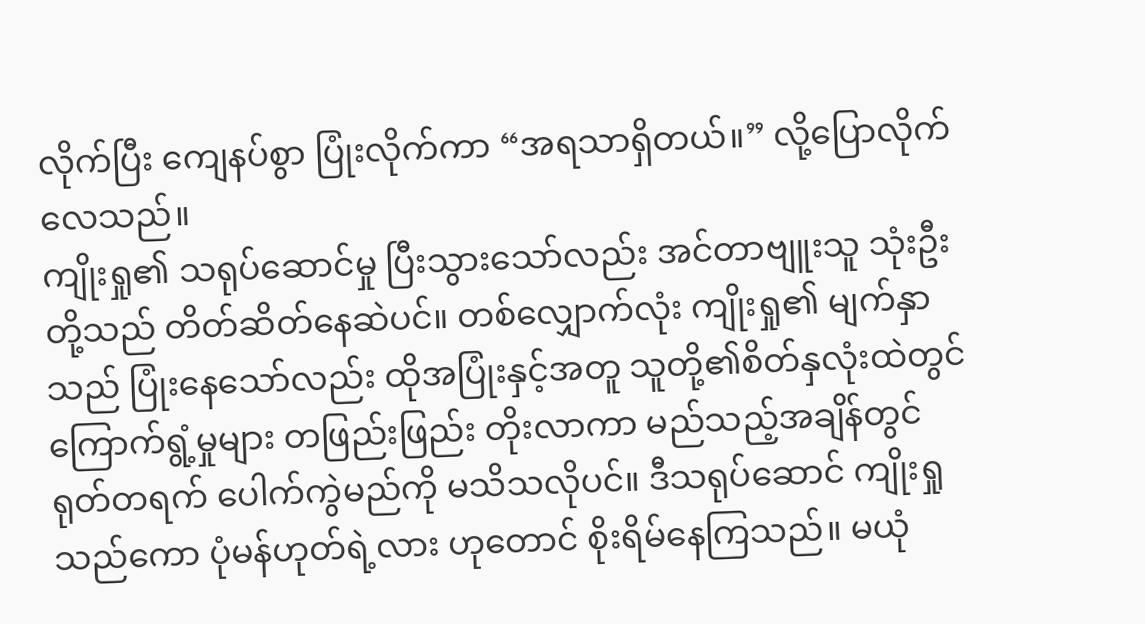လိုက်ပြီး ကျေနပ်စွာ ပြုံးလိုက်ကာ “အရသာရှိတယ်။” လို့ပြောလိုက်လေသည်။
ကျိုးရှု၏ သရုပ်ဆောင်မှု ပြီးသွားသော်လည်း အင်တာဗျူးသူ သုံးဦးတို့သည် တိတ်ဆိတ်နေဆဲပင်။ တစ်လျှောက်လုံး ကျိုးရှု၏ မျက်နှာသည် ပြုံးနေသော်လည်း ထိုအပြုံးနှင့်အတူ သူတို့၏စိတ်နှလုံးထဲတွင် ကြောက်ရွံ့မှုများ တဖြည်းဖြည်း တိုးလာကာ မည်သည့်အချိန်တွင် ရုတ်တရက် ပေါက်ကွဲမည်ကို မသိသလိုပင်။ ဒီသရုပ်ဆောင် ကျိုးရှုသည်ကော ပုံမန်ဟုတ်ရဲ့လား ဟုတောင် စိုးရိမ်နေကြသည်။ မယုံ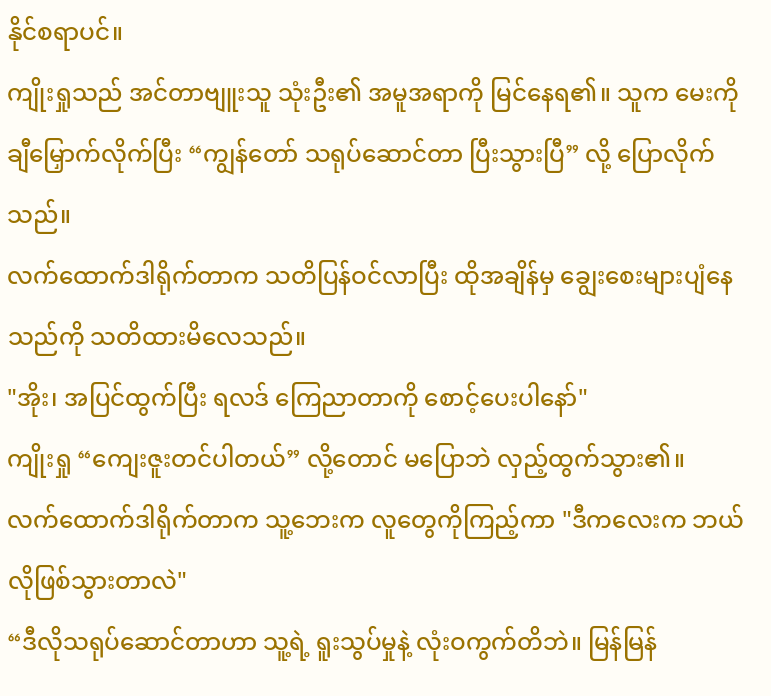နိုင်စရာပင်။
ကျိုးရှုသည် အင်တာဗျူးသူ သုံးဦး၏ အမူအရာကို မြင်နေရ၏။ သူက မေးကို ချီမြှောက်လိုက်ပြီး “ကျွန်တော် သရုပ်ဆောင်တာ ပြီးသွားပြီ” လို့ ပြောလိုက်သည်။
လက်ထောက်ဒါရိုက်တာက သတိပြန်ဝင်လာပြီး ထိုအချိန်မှ ချွေးစေးများပျံနေသည်ကို သတိထားမိလေသည်။
"အိုး၊ အပြင်ထွက်ပြီး ရလဒ် ကြေညာတာကို စောင့်ပေးပါနော်"
ကျိုးရှု “ကျေးဇူးတင်ပါတယ်” လို့တောင် မပြောဘဲ လှည့်ထွက်သွား၏။
လက်ထောက်ဒါရိုက်တာက သူ့ဘေးက လူတွေကိုကြည့်ကာ "ဒီကလေးက ဘယ်လိုဖြစ်သွားတာလဲ"
“ဒီလိုသရုပ်ဆောင်တာဟာ သူ့ရဲ့ ရူးသွပ်မှုနဲ့ လုံးဝကွက်တိဘဲ။ မြန်မြန်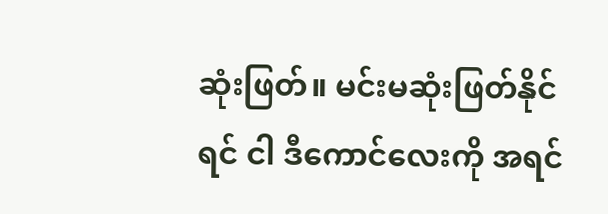ဆုံးဖြတ်။ မင်းမဆုံးဖြတ်နိုင်ရင် ငါ ဒီကောင်လေးကို အရင်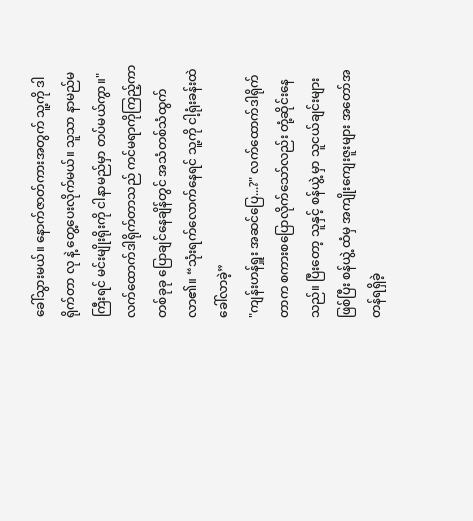ခေါ်သွားမယ်။ နောက်ဇာတ်ကားအတွက် သူ့ကို ဒါရိုက်တာ လု နဲ့ တွေ့ပေးလိုက်မယ်။ သူသာ နာမည်မကြီးရင် မင်းမျိုးရိုးကို ငါနာမည်မှာ တပ်မယ်ကွာ။"
လက်ထောက်ဒါရိုက်တာသည် ကင်မရာကိုကြည့်ကာ တစ်ခုခု ပြောချင်နေချိန်တွင် အသံတစ်သံထွက်လာ၏။ “သုံးရက်လောက်နေရင် သူ့ကို ငါ့ရုံးခန်းထဲ ခေါ်လာခဲ့”
"ကျန်းဟန်ရှူး အဆင်ပြေ...?" လက်ထောက်ဒါရိုက်တာက စကားစပြောလိုက်သော်လည်း တုံ့ဆိုင်းနေသည်။ ပြီးတော့ သူနှင့် စန်ယွဲ့ မှာ သူငယ်ချင်းများဖြစ်ပြီး စန်ယွဲ့ ထံမှ အကျိုးကျေးဇူးများ အတော်အတန်ရရှိခဲ့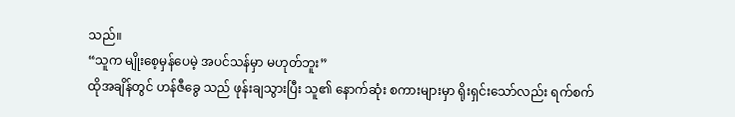သည်။
“သူက မျိုးစေ့မှန်ပေမဲ့ အပင်သန်မှာ မဟုတ်ဘူး”
ထိုအချိန်တွင် ဟန်ဇီခွေ သည် ဖုန်းချသွားပြီး သူ၏ နောက်ဆုံး စကားများမှာ ရိုးရှင်းသော်လည်း ရက်စက်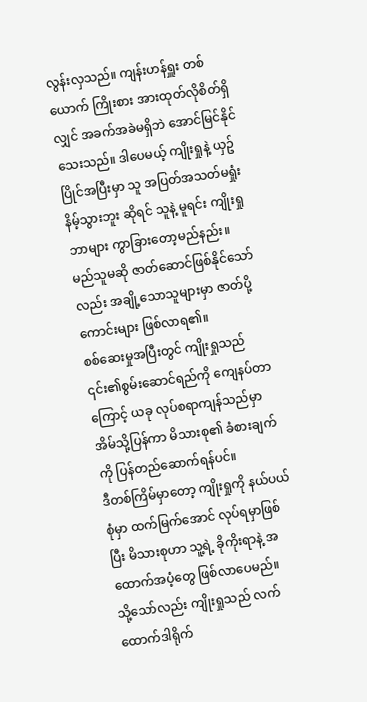လွန်းလှသည်။ ကျန်းဟန်ရှူး တစ်ယောက် ကြိုးစား အားထုတ်လိုစိတ်ရှိလျှင် အခက်အခဲမရှိဘဲ အောင်မြင်နိုင်သေးသည်။ ဒါပေမယ့် ကျိုးရှုနဲ့ ယှဥ်ပြိုင်အပြီးမှာ သူ အပြတ်အသတ်မရှုံးနိမ့်သွားဘူး ဆိုရင် သူနဲ့ မူရင်း ကျိုးရှုဘာများ ကွာခြားတော့မည်နည်း။
မည်သူမဆို ဇာတ်ဆောင်ဖြစ်နိုင်သော်လည်း အချို့သောသူများမှာ ဇာတ်ပို့ကောင်းများ ဖြစ်လာရ၏။
စစ်ဆေးမှုအပြီးတွင် ကျိုးရှုသည် ၎င်း၏စွမ်းဆောင်ရည်ကို ကျေနပ်တာကြောင့် ယခု လုပ်စရာကျန်သည်မှာ အိမ်သို့ပြန်ကာ မိသားစု၏ ခံစားချက်ကို ပြန်တည်ဆောက်ရန်ပင်။
ဒီတစ်ကြိမ်မှာတော့ ကျိုးရှုကို နယ်ပယ်စုံမှာ ထက်မြက်အောင် လုပ်ရမှာဖြစ်ပြီး မိသားစုဟာ သူ့ရဲ့ ခိုကိုးရာနဲ့ အထောက်အပံ့တွေ ဖြစ်လာပေမည်။
သို့သော်လည်း ကျိုးရှုသည် လက်ထောက်ဒါရိုက်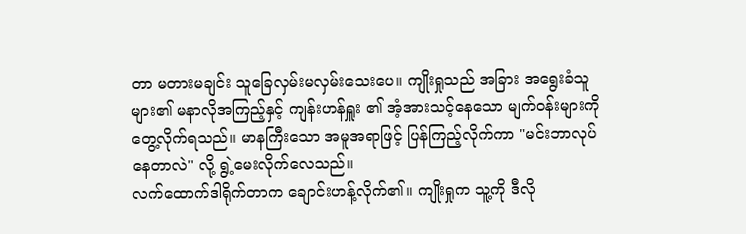တာ မတားမချင်း သူခြေလှမ်းမလှမ်းသေးပေ။ ကျိုးရှုသည် အခြား အရွေးခံသူ များ၏ မနာလိုအကြည့်နှင့် ကျန်းဟန်ရှူး ၏ အံ့အားသင့်နေသော မျက်ဝန်းများကို တွေ့လိုက်ရသည်။ မာနကြီးသော အမူအရာဖြင့် ပြန်ကြည့်လိုက်ကာ "မင်းဘာလုပ်နေတာလဲ" လို့ ရွဲ့မေးလိုက်လေသည်။
လက်ထောက်ဒါရိုက်တာက ချောင်းဟန့်လိုက်၏။ ကျိုးရှုက သူ့ကို ဒီလို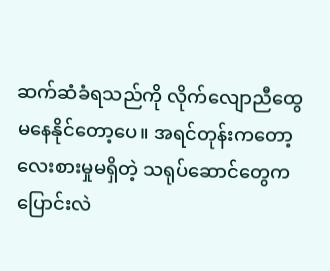ဆက်ဆံခံရသည်ကို လိုက်လျောညီထွေ မနေနိုင်တော့ပေ။ အရင်တုန်းကတော့ လေးစားမှုမရှိတဲ့ သရုပ်ဆောင်တွေက ပြောင်းလဲ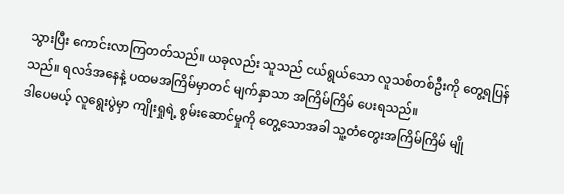သွားပြီး ကောင်းလာကြတတ်သည်။ ယခုလည်း သူသည် ငယ်ရွယ်သော လူသစ်တစ်ဦးကို တွေ့ရပြန်သည်။ ရလဒ်အနေနဲ့ ပထမအကြိမ်မှာတင် မျက်နှာသာ အကြိမ်ကြိမ် ပေးရသည်။
ဒါပေမယ့် လူရွေးပွဲမှာ ကျိုးရှုရဲ့ စွမ်းဆောင်မှုကို တွေ့သောအခါ သူ့တံတွေးအကြိမ်ကြိမ် မျို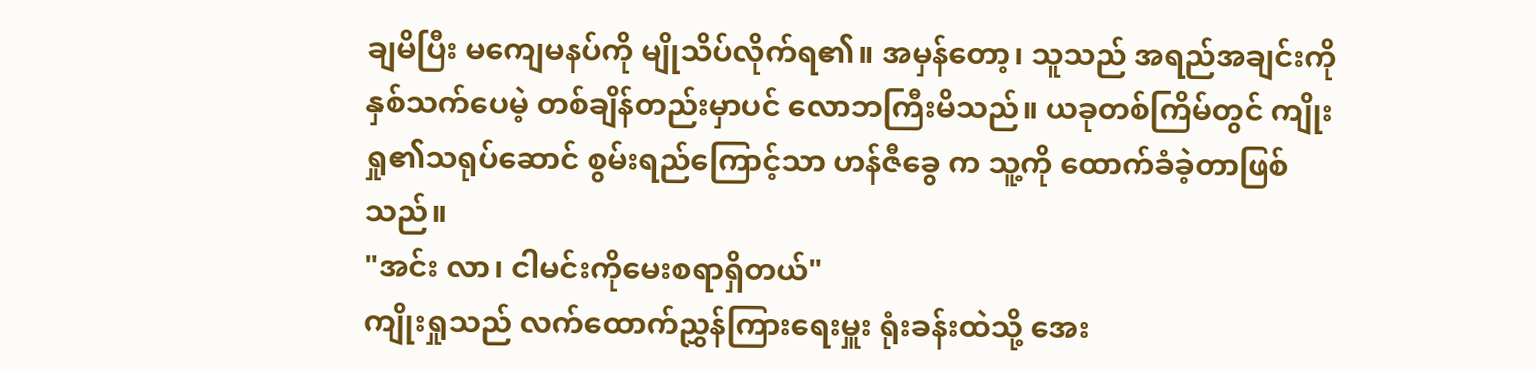ချမိပြီး မကျေမနပ်ကို မျိုသိပ်လိုက်ရ၏။ အမှန်တော့၊ သူသည် အရည်အချင်းကို နှစ်သက်ပေမဲ့ တစ်ချိန်တည်းမှာပင် လောဘကြီးမိသည်။ ယခုတစ်ကြိမ်တွင် ကျိုးရှု၏သရုပ်ဆောင် စွမ်းရည်ကြောင့်သာ ဟန်ဇီခွေ က သူ့ကို ထောက်ခံခဲ့တာဖြစ်သည်။
"အင်း လာ၊ ငါမင်းကိုမေးစရာရှိတယ်"
ကျိုးရှုသည် လက်ထောက်ညွှန်ကြားရေးမှူး ရုံးခန်းထဲသို့ အေး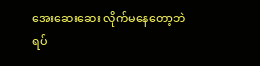အေးဆေးဆေး လိုက်မနေတော့ဘဲ ရပ်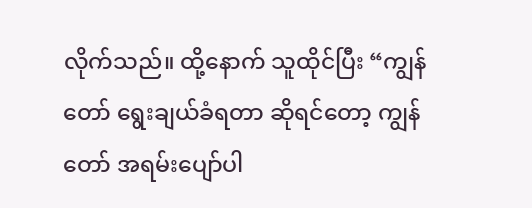လိုက်သည်။ ထို့နောက် သူထိုင်ပြီး “ကျွန်တော် ရွေးချယ်ခံရတာ ဆိုရင်တော့ ကျွန်တော် အရမ်းပျော်ပါ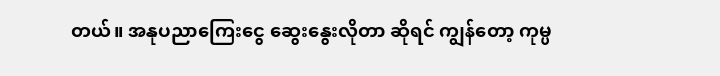တယ်။ အနုပညာကြေးငွေ ဆွေးနွေးလိုတာ ဆိုရင် ကျွန်တော့ ကုမ္ပ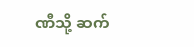ဏီသို့ ဆက်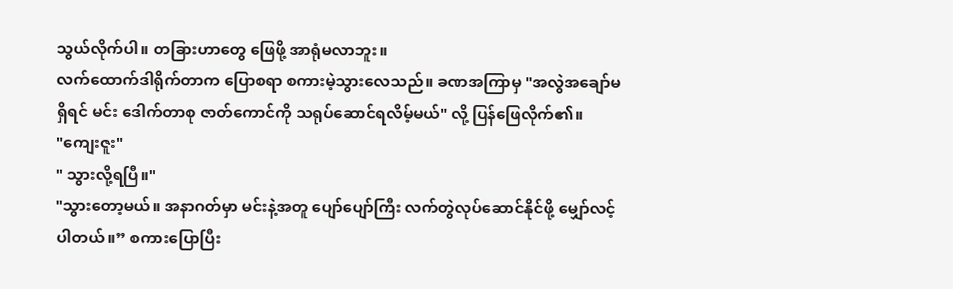သွယ်လိုက်ပါ။ တခြားဟာတွေ ဖြေဖို့ အာရုံမလာဘူး။
လက်ထောက်ဒါရိုက်တာက ပြောစရာ စကားမဲ့သွားလေသည်။ ခဏအကြာမှ "အလွဲအချော်မရှိရင် မင်း ဒေါက်တာစု ဇာတ်ကောင်ကို သရုပ်ဆောင်ရလိမ့်မယ်" လို့ ပြန်ဖြေလိုက်၏။
"ကျေးဇူး"
" သွားလို့ရပြီ။"
"သွားတော့မယ်။ အနာဂတ်မှာ မင်းနဲ့အတူ ပျော်ပျော်ကြီး လက်တွဲလုပ်ဆောင်နိုင်ဖို့ မျှော်လင့်ပါတယ်။” စကားပြောပြီး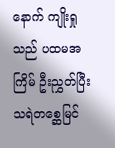နောက် ကျိုးရှုသည် ပထမအကြိမ် ဦးညွှတ်ပြီး သရဲတစ္ဆေမြင်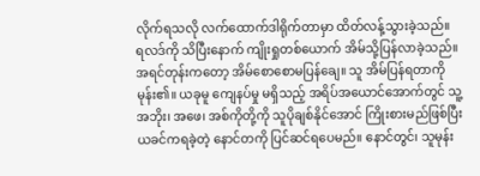လိုက်ရသလို လက်ထောက်ဒါရိုက်တာမှာ ထိတ်လန့်သွားခဲ့သည်။
ရလဒ်ကို သိပြီးနောက် ကျိုးရှုတစ်ယောက် အိမ်သို့ပြန်လာခဲ့သည်။ အရင်တုန်းကတော့ အိမ်စောစောမပြန်ချေ။ သူ အိမ်ပြန်ရတာကို မုန်း၏။ ယခုမူ ကျေနပ်မှု မရှိသည့် အရိပ်အယောင်အောက်တွင် သူ့အဘိုး၊ အဖေ၊ အစ်ကိုတို့ကို သူပိုချစ်နိုင်အောင် ကြိုးစားမည်ဖြစ်ပြီး ယခင်ကရခဲ့တဲ့ နောင်တကို ပြင်ဆင်ရပေမည်။ နောင်တွင်၊ သူမုန်း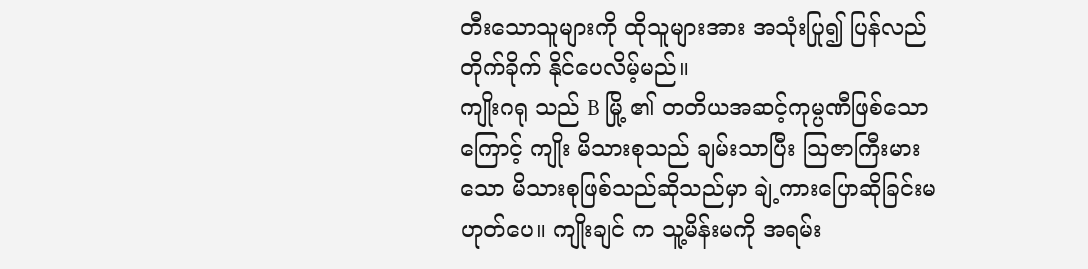တီးသောသူများကို ထိုသူများအား အသုံးပြု၍ ပြန်လည်တိုက်ခိုက် နိုင်ပေလိမ့်မည်။
ကျိုးဂရု သည် B မြို့ ၏ တတိယအဆင့်ကုမ္ပဏီဖြစ်သောကြောင့် ကျိုး မိသားစုသည် ချမ်းသာပြီး သြဇာကြီးမားသော မိသားစုဖြစ်သည်ဆိုသည်မှာ ချဲ့ကားပြောဆိုခြင်းမဟုတ်ပေ။ ကျိုးချင် က သူ့မိန်းမကို အရမ်း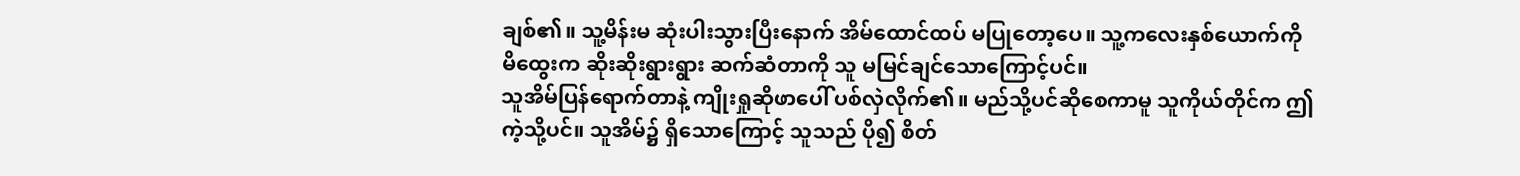ချစ်၏။ သူ့မိန်းမ ဆုံးပါးသွားပြီးနောက် အိမ်ထောင်ထပ် မပြုတော့ပေ။ သူ့ကလေးနှစ်ယောက်ကို မိထွေးက ဆိုးဆိုးရွားရွား ဆက်ဆံတာကို သူ မမြင်ချင်သောကြောင့်ပင်။
သူအိမ်ပြန်ရောက်တာနဲ့ ကျိုးရှုဆိုဖာပေါ် ပစ်လှဲလိုက်၏။ မည်သို့ပင်ဆိုစေကာမူ သူကိုယ်တိုင်က ဤကဲ့သို့ပင်။ သူအိမ်၌ ရှိသောကြောင့် သူသည် ပို၍ စိတ်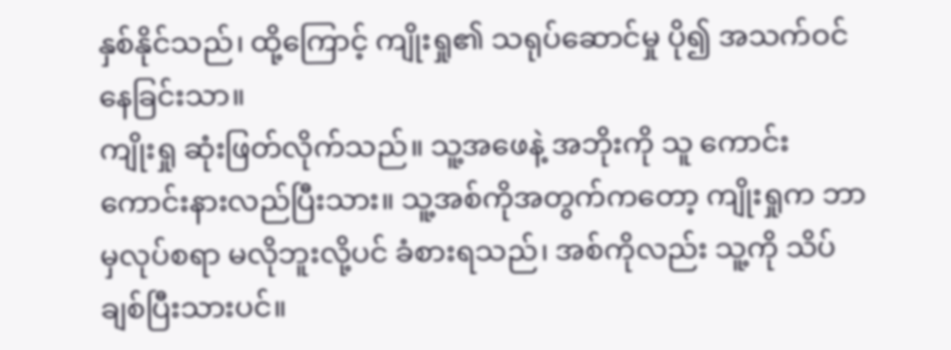နှစ်နိုင်သည်၊ ထို့ကြောင့် ကျိုးရှု၏ သရုပ်ဆောင်မှု ပို၍ အသက်ဝင်နေခြင်းသာ။
ကျိုးရှု ဆုံးဖြတ်လိုက်သည်။ သူ့အဖေနဲ့ အဘိုးကို သူ ကောင်းကောင်းနားလည်ပြီးသား။ သူ့အစ်ကိုအတွက်ကတော့ ကျိုးရှုက ဘာမှလုပ်စရာ မလိုဘူးလို့ပင် ခံစားရသည်၊ အစ်ကိုလည်း သူ့ကို သိပ်ချစ်ပြီးသားပင်။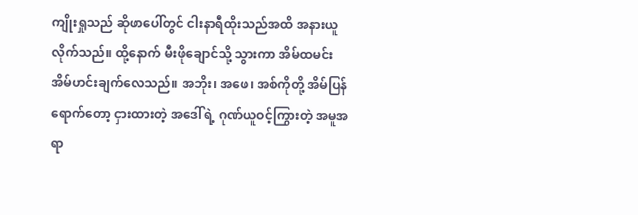ကျိုးရှုသည် ဆိုဖာပေါ်တွင် ငါးနာရီထိုးသည်အထိ အနားယူလိုက်သည်။ ထို့နောက် မီးဖိုချောင်သို့ သွားကာ အိမ်ထမင်း အိမ်ဟင်းချက်လေသည်။ အဘိုး၊ အဖေ၊ အစ်ကိုတို့ အိမ်ပြန်ရောက်တော့ ငှားထားတဲ့ အဒေါ်ရဲ့ ဂုဏ်ယူဝင့်ကြွားတဲ့ အမူအရာ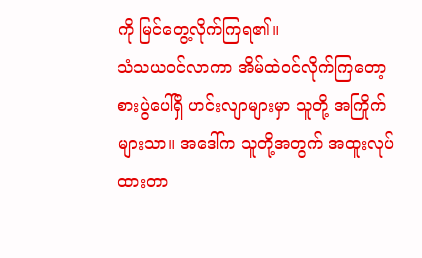ကို မြင်တွေ့လိုက်ကြရ၏။
သံသယဝင်လာကာ အိမ်ထဲဝင်လိုက်ကြတော့ စားပွဲပေါ်ရှိ ဟင်းလျာများမှာ သူတို့ အကြိုက်များသာ။ အဒေါ်က သူတို့အတွက် အထူးလုပ်ထားတာ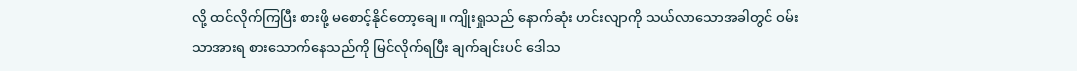လို့ ထင်လိုက်ကြပြီး စားဖို့ မစောင့်နိုင်တော့ချေ။ ကျိုးရှုသည် နောက်ဆုံး ဟင်းလျာကို သယ်လာသောအခါတွင် ဝမ်းသာအားရ စားသောက်နေသည်ကို မြင်လိုက်ရပြီး ချက်ချင်းပင် ဒေါသ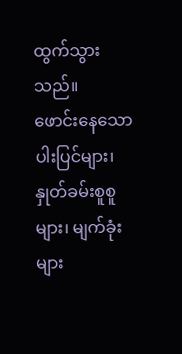ထွက်သွားသည်။
ဖောင်းနေသောပါးပြင်များ၊ နှုတ်ခမ်းစူစူများ၊ မျက်ခုံးများ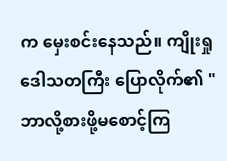က မှေးစင်းနေသည်။ ကျိုးရှု ဒေါသတကြီး ပြောလိုက်၏ "ဘာလို့စားဖို့မစောင့်ကြ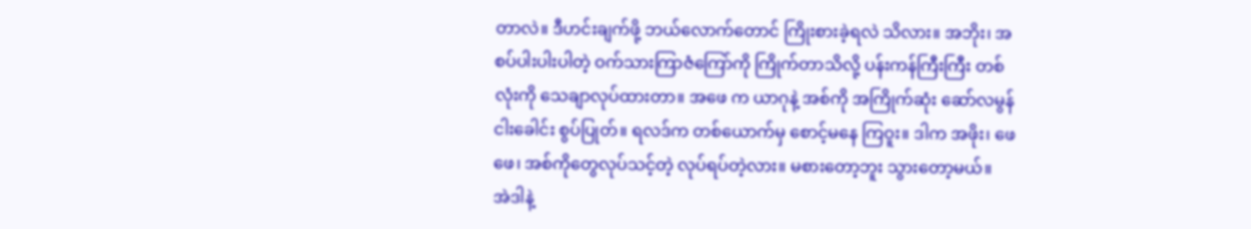တာလဲ။ ဒီဟင်းချက်ဖို့ ဘယ်လောက်တောင် ကြိုးစားခဲ့ရလဲ သိလား။ အဘိုး၊ အစပ်ပါးပါးပါတဲ့ ဝက်သားကြာဇံကြော်ကို ကြိုက်တာသိလို့ ပန်းကန်ကြီးကြီး တစ်လုံးကို သေချာလုပ်ထားတာ။ အဖေ က ယာဂုနဲ့ အစ်ကို အကြိုက်ဆုံး ဆော်လမွန်ငါးခေါင်း စွပ်ပြုတ်။ ရလဒ်က တစ်ယောက်မှ စောင့်မနေ ကြဝူး။ ဒါက အဖိုး၊ ဖေဖေ၊ အစ်ကိုတွေလုပ်သင့်တဲ့ လုပ်ရပ်တဲ့လား။ မစားတော့ဘူး သွားတော့မယ်။
အဲဒါနဲ့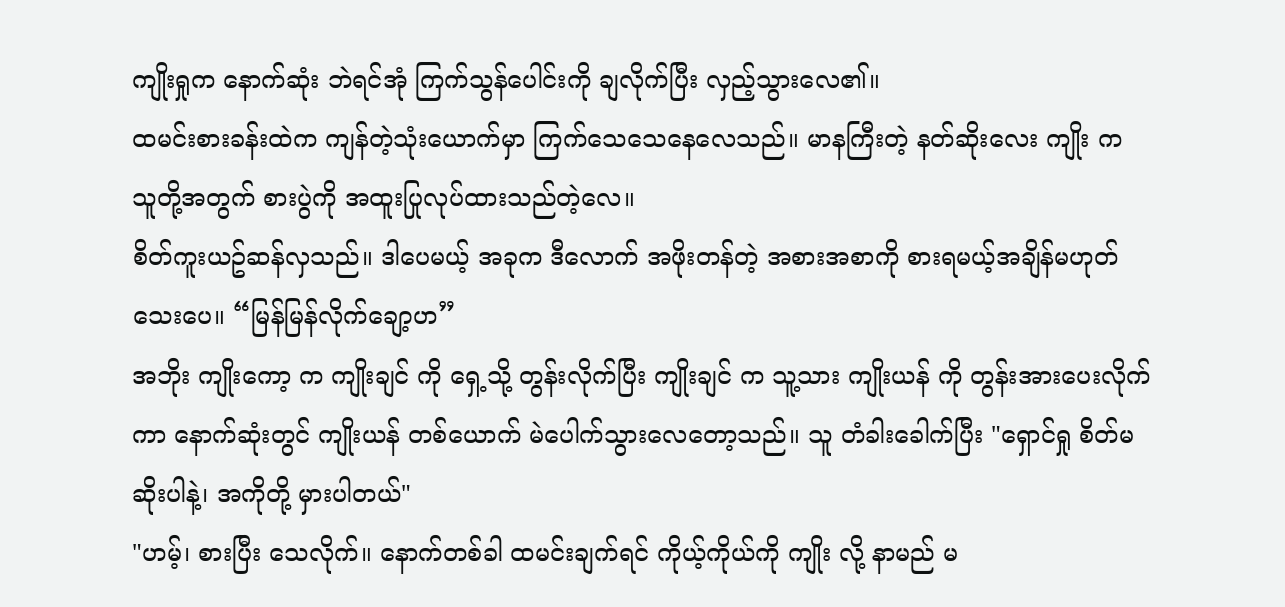ကျိုးရှုက နောက်ဆုံး ဘဲရင်အုံ ကြက်သွန်ပေါင်းကို ချလိုက်ပြီး လှည့်သွားလေ၏။
ထမင်းစားခန်းထဲက ကျန်တဲ့သုံးယောက်မှာ ကြက်သေသေနေလေသည်။ မာနကြီးတဲ့ နတ်ဆိုးလေး ကျိုး က သူတို့အတွက် စားပွဲကို အထူးပြုလုပ်ထားသည်တဲ့လေ။
စိတ်ကူးယဥ်ဆန်လှသည်။ ဒါပေမယ့် အခုက ဒီလောက် အဖိုးတန်တဲ့ အစားအစာကို စားရမယ့်အချိန်မဟုတ်သေးပေ။ “မြန်မြန်လိုက်ချော့ဟ”
အဘိုး ကျိုးကော့ က ကျိုးချင် ကို ရှေ့သို့ တွန်းလိုက်ပြီး ကျိုးချင် က သူ့သား ကျိုးယန် ကို တွန်းအားပေးလိုက်ကာ နောက်ဆုံးတွင် ကျိုးယန် တစ်ယောက် မဲပေါက်သွားလေတော့သည်။ သူ တံခါးခေါက်ပြီး "ရှောင်ရှု စိတ်မဆိုးပါနဲ့၊ အကိုတို့ မှားပါတယ်"
"ဟမ့်၊ စားပြီး သေလိုက်။ နောက်တစ်ခါ ထမင်းချက်ရင် ကိုယ့်ကိုယ်ကို ကျိုး လို့ နာမည် မ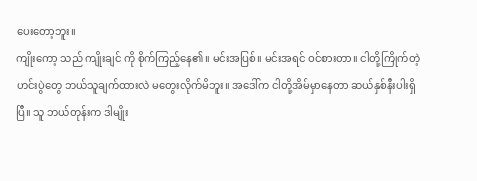ပေးတော့ဘူး။
ကျိုးကော့ သည် ကျိုးချင် ကို စိုက်ကြည့်နေ၏။ မင်းအပြစ်။ မင်းအရင် ဝင်စားတာ။ ငါတို့ကြိုက်တဲ့ ဟင်းပွဲတွေ ဘယ်သူချက်ထားလဲ မတွေးလိုက်မိဘူး။ အဒေါ်က ငါတို့အိမ်မှာနေတာ ဆယ်နှစ်နီးပါးရှိပြီ။ သူ ဘယ်တုန်းက ဒါမျိုး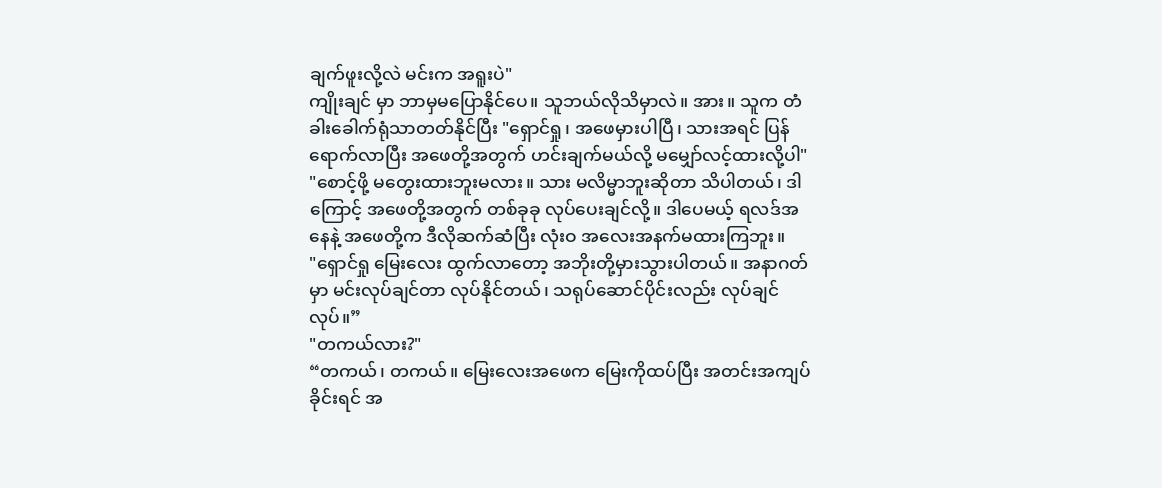ချက်ဖူးလို့လဲ မင်းက အရူးပဲ"
ကျိုးချင် မှာ ဘာမှမပြောနိုင်ပေ။ သူဘယ်လိုသိမှာလဲ။ အား။ သူက တံခါးခေါက်ရုံသာတတ်နိုင်ပြီး "ရှောင်ရှု၊ အဖေမှားပါပြီ၊ သားအရင် ပြန်ရောက်လာပြီး အဖေတို့အတွက် ဟင်းချက်မယ်လို့ မမျှော်လင့်ထားလို့ပါ"
"စောင့်ဖို့ မတွေးထားဘူးမလား။ သား မလိမ္မာဘူးဆိုတာ သိပါတယ်၊ ဒါကြောင့် အဖေတို့အတွက် တစ်ခုခု လုပ်ပေးချင်လို့။ ဒါပေမယ့် ရလဒ်အနေနဲ့ အဖေတို့က ဒီလိုဆက်ဆံပြီး လုံးဝ အလေးအနက်မထားကြဘူး။
"ရှောင်ရှု မြေးလေး ထွက်လာတော့ အဘိုးတို့မှားသွားပါတယ်။ အနာဂတ်မှာ မင်းလုပ်ချင်တာ လုပ်နိုင်တယ်၊ သရုပ်ဆောင်ပိုင်းလည်း လုပ်ချင်လုပ်။”
"တကယ်လား?"
“တကယ်၊ တကယ်။ မြေးလေးအဖေက မြေးကိုထပ်ပြီး အတင်းအကျပ်ခိုင်းရင် အ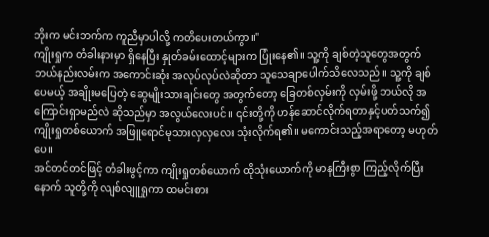ဘိုးက မင်းဘက်က ကူညီမှာပါလို့ ကတိပေးတယ်ကွာ။"
ကျိုးရှုက တံခါးနားမှာ ရှိနေပြီး နှုတ်ခမ်းထောင့်များက ပြုံးနေ၏။ သူ့ကို ချစ်တဲ့သူတွေအတွက် ဘယ်နည်းလမ်းက အကောင်းဆုံး အလုပ်လုပ်လဲဆိုတာ သူသေချာပေါက်သိလေသည်။ သူ့ကို ချစ်ပေမယ့် အချိုးမပြေတဲ့ ဆွေမျိုးသားချင်းတွေ အတွက်တော့ ခြေတစ်လှမ်းကို လှမ်းဖို့ ဘယ်လို အကြောင်းရှာမည်လဲ ဆိုသည်မှာ အလွယ်လေးပင်။ ၎င်းတို့ကို ဟန်ဆောင်လိုက်ရတာနှင့်ပတ်သက်၍ ကျိုးရှုတစ်ယောက် အဖြူရောင်မုသားလှလှလေး သုံးလိုက်ရ၏။ မကောင်းသည့်အရာတော့ မဟုတ်ပေ။
အင်တင်တင်ဖြင့် တံခါးဖွင့်ကာ ကျိုးရှုတစ်ယောက် ထိုသုံးယောက်ကို မာနကြီးစွာ ကြည့်လိုက်ပြီးနောက် သူတို့ကို လျစ်လျူရှုကာ ထမင်းစား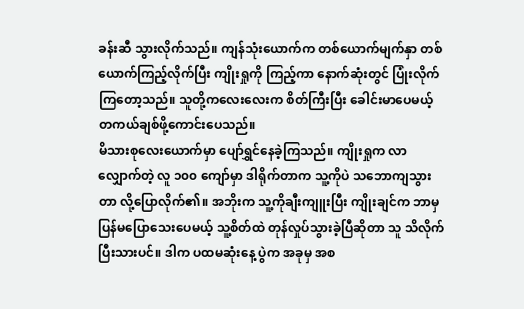ခန်းဆီ သွားလိုက်သည်။ ကျန်သုံးယောက်က တစ်ယောက်မျက်နှာ တစ်ယောက်ကြည့်လိုက်ပြီး ကျိုးရှုကို ကြည့်ကာ နောက်ဆုံးတွင် ပြုံးလိုက်ကြတော့သည်။ သူတို့ကလေးလေးက စိတ်ကြီးပြီး ခေါင်းမာပေမယ့် တကယ်ချစ်ဖို့ကောင်းပေသည်။
မိသားစုလေးယောက်မှာ ပျော်ရွှင်နေခဲ့ကြသည်။ ကျိုးရှုက လာလျှောက်တဲ့ လူ ၁၀၀ ကျော်မှာ ဒါရိုက်တာက သူ့ကိုပဲ သဘောကျသွားတာ လို့ပြောလိုက်၏။ အဘိုးက သူ့ကိုချီးကျူးပြီး ကျိုးချင်က ဘာမှပြန်မပြောသေးပေမယ့် သူ့စိတ်ထဲ တုန်လှုပ်သွားခဲ့ပြီဆိုတာ သူ သိလိုက်ပြီးသားပင်။ ဒါက ပထမဆုံးနေ့ ပွဲက အခုမှ အစ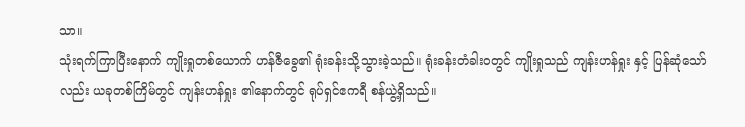သာ။
သုံးရက်ကြာပြီးနောက် ကျိုးရှုတစ်ယောက် ဟန်ဇီခွေ၏ ရုံးခန်းသို့သွားခဲ့သည်။ ရုံးခန်းတံခါးဝတွင် ကျိုးရှုသည် ကျန်းဟန်ရှုး နှင့် ပြန်ဆုံသော်လည်း ယခုတစ်ကြိမ်တွင် ကျန်းဟန်ရှုး ၏နောက်တွင် ရုပ်ရှင်ဧကရီ စန်ယွဲ့ရှိသည်။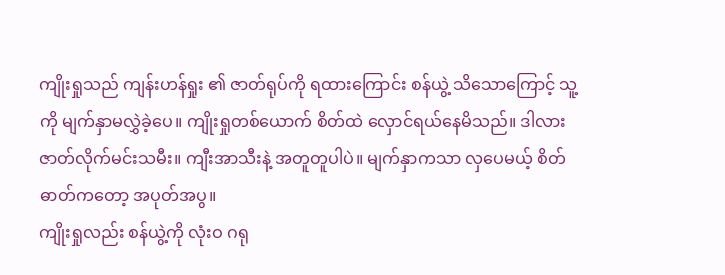ကျိုးရှုသည် ကျန်းဟန်ရှုး ၏ ဇာတ်ရုပ်ကို ရထားကြောင်း စန်ယွဲ့ သိသောကြောင့် သူ့ကို မျက်နှာမလွှဲခဲ့ပေ။ ကျိုးရှုတစ်ယောက် စိတ်ထဲ လှောင်ရယ်နေမိသည်။ ဒါလား ဇာတ်လိုက်မင်းသမီး။ ကျီးအာသီးနဲ့ အတူတူပါပဲ။ မျက်နှာကသာ လှပေမယ့် စိတ်ဓာတ်ကတော့ အပုတ်အပွ။
ကျိုးရှုလည်း စန်ယွဲ့ကို လုံးဝ ဂရု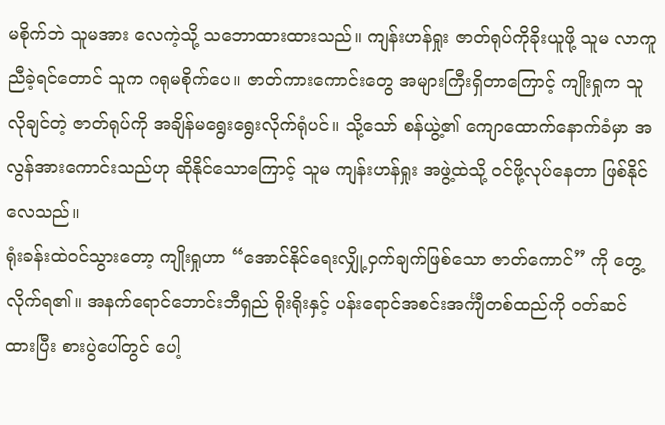မစိုက်ဘဲ သူမအား လေကဲ့သို့ သဘောထားထားသည်။ ကျန်းဟန်ရှုး ဇာတ်ရုပ်ကိုခိုးယူဖို့ သူမ လာကူညီခဲ့ရင်တောင် သူက ဂရုမစိုက်ပေ။ ဇာတ်ကားကောင်းတွေ အများကြီးရှိတာကြောင့် ကျိုးရှုက သူလိုချင်တဲ့ ဇာတ်ရုပ်ကို အချိန်မရွေးရွေးလိုက်ရုံပင်။ သို့သော် စန်ယွဲ့၏ ကျောထောက်နောက်ခံမှာ အလွန်အားကောင်းသည်ဟု ဆိုနိုင်သောကြောင့် သူမ ကျန်းဟန်ရှုး အဖွဲ့ထဲသို့ ၀င်ဖို့လုပ်နေတာ ဖြစ်နိုင်လေသည်။
ရုံးခန်းထဲဝင်သွားတော့ ကျိုးရှုဟာ “အောင်နိုင်ရေးလျှို့ဝှက်ချက်ဖြစ်သော ဇာတ်ကောင်” ကို တွေ့လိုက်ရ၏။ အနက်ရောင်ဘောင်းဘီရှည် ရိုးရိုးနှင့် ပန်းရောင်အစင်းအင်္ကျီတစ်ထည်ကို ၀တ်ဆင်ထားပြီး စားပွဲပေါ်တွင် ပေါ့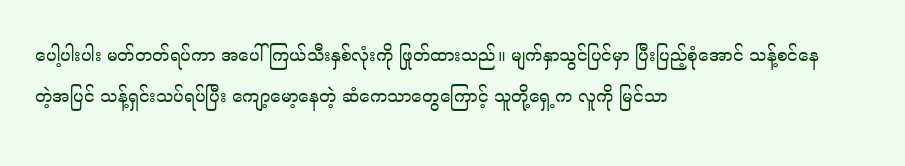ပေါ့ပါးပါး မတ်တတ်ရပ်ကာ အပေါ်ကြယ်သီးနှစ်လုံးကို ဖြုတ်ထားသည်။ မျက်နှာသွင်ပြင်မှာ ပြီးပြည့်စုံအောင် သန့်စင်နေတဲ့အပြင် သန့်ရှင်းသပ်ရပ်ပြီး ကျော့မော့နေတဲ့ ဆံကေသာတွေကြောင့် သူတို့ရှေ့က လူကို မြင်သာ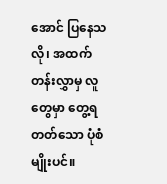အောင် ပြနေသလို၊ အထက်တန်းလွှာမှ လူတွေမှာ တွေ့ရတတ်သော ပုံစံမျိုးပင်။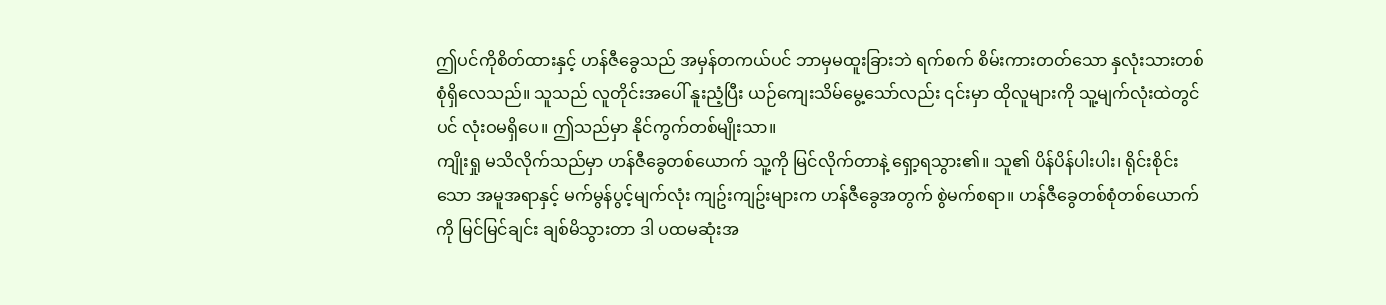ဤပင်ကိုစိတ်ထားနှင့် ဟန်ဇီခွေသည် အမှန်တကယ်ပင် ဘာမှမထူးခြားဘဲ ရက်စက် စိမ်းကားတတ်သော နှလုံးသားတစ်စုံရှိလေသည်။ သူသည် လူတိုင်းအပေါ် နူးညံ့ပြီး ယဉ်ကျေးသိမ်မွေ့သော်လည်း ၎င်းမှာ ထိုလူများကို သူ့မျက်လုံးထဲတွင်ပင် လုံးဝမရှိပေ။ ဤသည်မှာ နိုင်ကွက်တစ်မျိုးသာ။
ကျိုးရှု မသိလိုက်သည်မှာ ဟန်ဇီခွေတစ်ယောက် သူ့ကို မြင်လိုက်တာနဲ့ ရှော့ရသွား၏။ သူ၏ ပိန်ပိန်ပါးပါး၊ ရိုင်းစိုင်းသော အမူအရာနှင့် မက်မွန်ပွင့်မျက်လုံး ကျဥ်းကျဥ်းများက ဟန်ဇီခွေအတွက် စွဲမက်စရာ။ ဟန်ဇီခွေတစ်စုံတစ်ယောက်ကို မြင်မြင်ချင်း ချစ်မိသွားတာ ဒါ ပထမဆုံးအ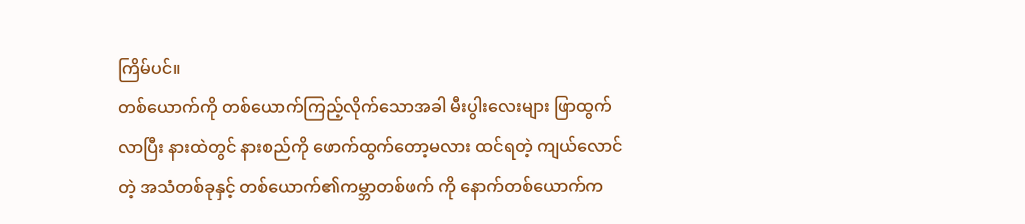ကြိမ်ပင်။
တစ်ယောက်ကို တစ်ယောက်ကြည့်လိုက်သောအခါ မီးပွါးလေးများ ဖြာထွက်လာပြီး နားထဲတွင် နားစည်ကို ဖောက်ထွက်တော့မလား ထင်ရတဲ့ ကျယ်လောင်တဲ့ အသံတစ်ခုနှင့် တစ်ယောက်၏ကမ္ဘာတစ်ဖက် ကို နောက်တစ်ယောက်က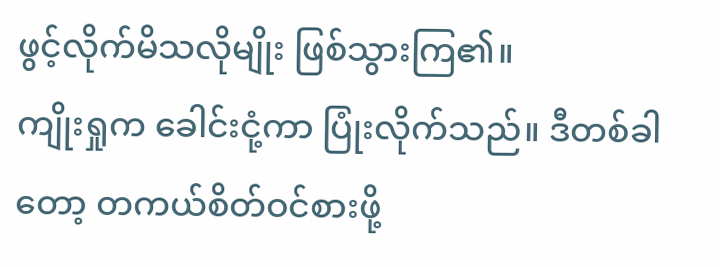ဖွင့်လိုက်မိသလိုမျိုး ဖြစ်သွားကြ၏။
ကျိုးရှုက ခေါင်းငုံ့ကာ ပြုံးလိုက်သည်။ ဒီတစ်ခါတော့ တကယ်စိတ်ဝင်စားဖို့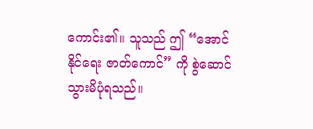ကောင်း၏။ သူသည် ဤ “အောင်နိုင်ရေး ဇာတ်ကောင်” ကို စွဲဆောင်သွားမိပုံရသည်။